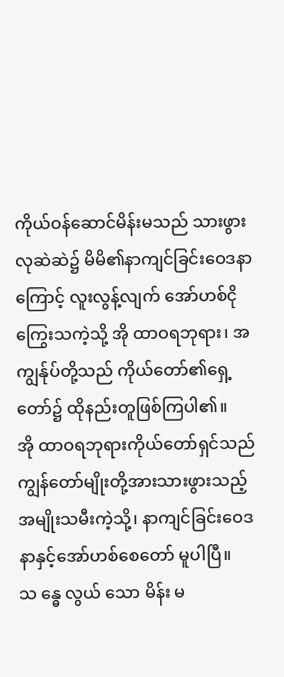ကိုယ်ဝန်ဆောင်မိန်းမသည် သားဖွားလုဆဲဆဲ၌ မိမိ၏နာကျင်ခြင်းဝေဒနာကြောင့် လူးလွန့်လျက် အော်ဟစ်ငိုကြွေးသကဲ့သို့ အို ထာဝရဘုရား၊ အကျွန်ုပ်တို့သည် ကိုယ်တော်၏ရှေ့တော်၌ ထိုနည်းတူဖြစ်ကြပါ၏။
အို ထာဝရဘုရားကိုယ်တော်ရှင်သည် ကျွန်တော်မျိုးတို့အားသားဖွားသည့် အမျိုးသမီးကဲ့သို့၊ နာကျင်ခြင်းဝေဒနာနှင့်အော်ဟစ်စေတော် မူပါပြီ။
သ န္ဓေ လွယ် သော မိန်း မ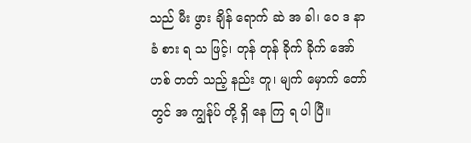သည် မီး ဖွား ချိန် ရောက် ဆဲ အ ခါ၊ ဝေ ဒ နာ ခံ စား ရ သ ဖြင့်၊ တုန် တုန် ခိုက် ခိုက် အော် ဟစ် တတ် သည့် နည်း တူ၊ မျက် မှောက် တော် တွင် အ ကျွန်ုပ် တို့ ရှိ နေ ကြ ရ ပါ ပြီ။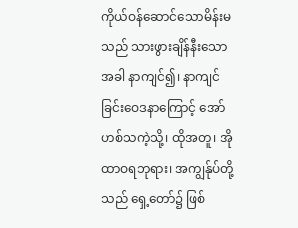ကိုယ်ဝန်ဆောင်သောမိန်းမသည် သားဖွားချိန်နီးသောအခါ နာကျင်၍၊ နာကျင်ခြင်းဝေဒနာကြောင့် အော်ဟစ်သကဲ့သို့၊ ထိုအတူ၊ အို ထာဝရဘုရား၊ အကျွန်ုပ်တို့သည် ရှေ့တော်၌ ဖြစ်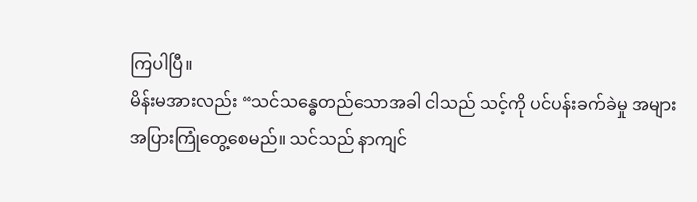ကြပါပြီ။
မိန်းမအားလည်း “သင်သန္ဓေတည်သောအခါ ငါသည် သင့်ကို ပင်ပန်းခက်ခဲမှု အများအပြားကြုံတွေ့စေမည်။ သင်သည် နာကျင်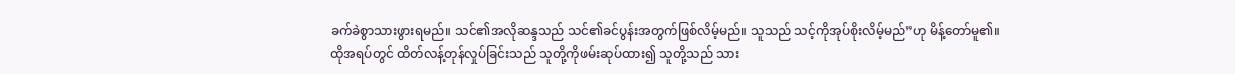ခက်ခဲစွာသားဖွားရမည်။ သင်၏အလိုဆန္ဒသည် သင်၏ခင်ပွန်းအတွက်ဖြစ်လိမ့်မည်။ သူသည် သင့်ကိုအုပ်စိုးလိမ့်မည်”ဟု မိန့်တော်မူ၏။
ထိုအရပ်တွင် ထိတ်လန့်တုန်လှုပ်ခြင်းသည် သူတို့ကိုဖမ်းဆုပ်ထား၍ သူတို့သည် သား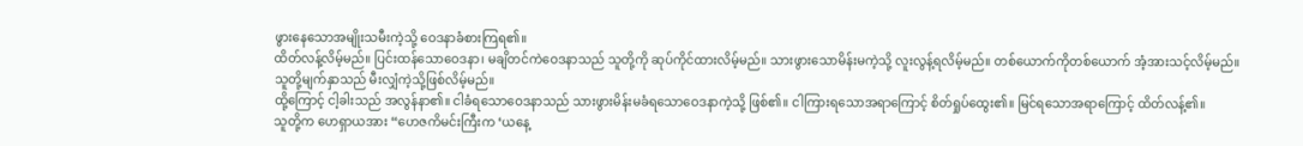ဖွားနေသောအမျိုးသမီးကဲ့သို့ ဝေဒနာခံစားကြရ၏။
ထိတ်လန့်လိမ့်မည်။ ပြင်းထန်သောဝေဒနာ၊ မချိတင်ကဲဝေဒနာသည် သူတို့ကို ဆုပ်ကိုင်ထားလိမ့်မည်။ သားဖွားသောမိန်းမကဲ့သို့ လူးလွန့်ရလိမ့်မည်။ တစ်ယောက်ကိုတစ်ယောက် အံ့အားသင့်လိမ့်မည်။ သူတို့မျက်နှာသည် မီးလျှံကဲ့သို့ဖြစ်လိမ့်မည်။
ထို့ကြောင့် ငါ့ခါးသည် အလွန်နာ၏။ ငါခံရသောဝေဒနာသည် သားဖွားမိန်းမခံရသောဝေဒနာကဲ့သို့ ဖြစ်၏။ ငါကြားရသောအရာကြောင့် စိတ်ရှုပ်ထွေး၏။ မြင်ရသောအရာကြောင့် ထိတ်လန့်၏။
သူတို့က ဟေရှာယအား “ဟေဇကိမင်းကြီးက ‘ယနေ့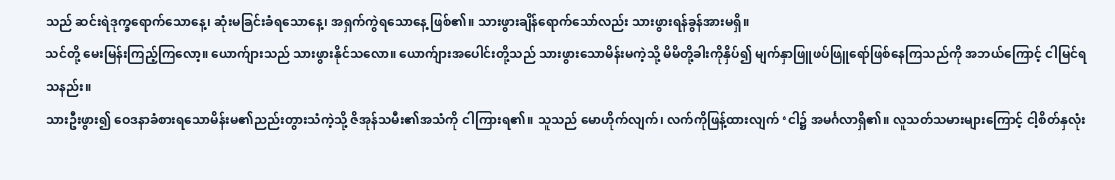သည် ဆင်းရဲဒုက္ခရောက်သောနေ့၊ ဆုံးမခြင်းခံရသောနေ့၊ အရှက်ကွဲရသောနေ့ ဖြစ်၏။ သားဖွားချိန်ရောက်သော်လည်း သားဖွားရန်ခွန်အားမရှိ။
သင်တို့ မေးမြန်းကြည့်ကြလော့။ ယောက်ျားသည် သားဖွားနိုင်သလော။ ယောက်ျားအပေါင်းတို့သည် သားဖွားသောမိန်းမကဲ့သို့ မိမိတို့ခါးကိုနှိပ်၍ မျက်နှာဖြူဖပ်ဖြူရော်ဖြစ်နေကြသည်ကို အဘယ်ကြောင့် ငါမြင်ရသနည်း။
သားဦးဖွား၍ ဝေဒနာခံစားရသောမိန်းမ၏ညည်းတွားသံကဲ့သို့ ဇိအုန်သမီး၏အသံကို ငါကြားရ၏။ သူသည် မောဟိုက်လျက်၊ လက်ကိုဖြန့်ထားလျက် ‘ငါ၌ အမင်္ဂလာရှိ၏။ လူသတ်သမားများကြောင့် ငါ့စိတ်နှလုံး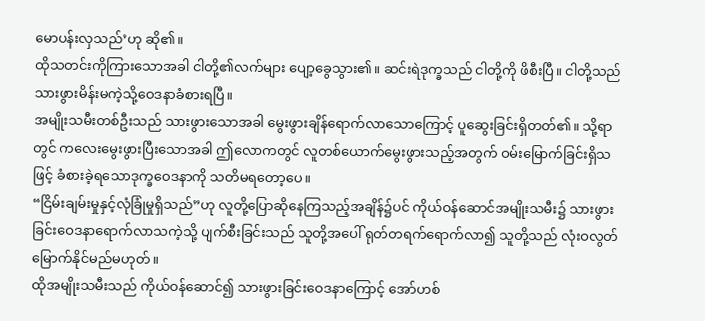မောပန်းလှသည်’ဟု ဆို၏။
ထိုသတင်းကိုကြားသောအခါ ငါတို့၏လက်များ ပျော့ခွေသွား၏။ ဆင်းရဲဒုက္ခသည် ငါတို့ကို ဖိစီးပြီ။ ငါတို့သည် သားဖွားမိန်းမကဲ့သို့ဝေဒနာခံစားရပြီ။
အမျိုးသမီးတစ်ဦးသည် သားဖွားသောအခါ မွေးဖွားချိန်ရောက်လာသောကြောင့် ပူဆွေးခြင်းရှိတတ်၏။ သို့ရာတွင် ကလေးမွေးဖွားပြီးသောအခါ ဤလောကတွင် လူတစ်ယောက်မွေးဖွားသည့်အတွက် ဝမ်းမြောက်ခြင်းရှိသဖြင့် ခံစားခဲ့ရသောဒုက္ခဝေဒနာကို သတိမရတော့ပေ။
“ငြိမ်းချမ်းမှုနှင့်လုံခြုံမှုရှိသည်”ဟု လူတို့ပြောဆိုနေကြသည့်အချိန်၌ပင် ကိုယ်ဝန်ဆောင်အမျိုးသမီး၌ သားဖွားခြင်းဝေဒနာရောက်လာသကဲ့သို့ ပျက်စီးခြင်းသည် သူတို့အပေါ် ရုတ်တရက်ရောက်လာ၍ သူတို့သည် လုံးဝလွတ်မြောက်နိုင်မည်မဟုတ်။
ထိုအမျိုးသမီးသည် ကိုယ်ဝန်ဆောင်၍ သားဖွားခြင်းဝေဒနာကြောင့် အော်ဟစ်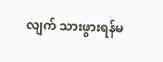လျက် သားဖွားရန်မ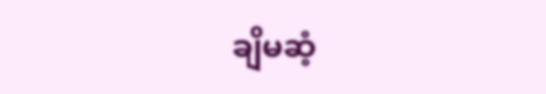ချိမဆံ့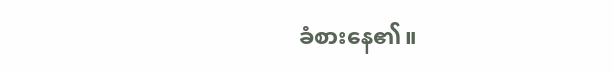ခံစားနေ၏။